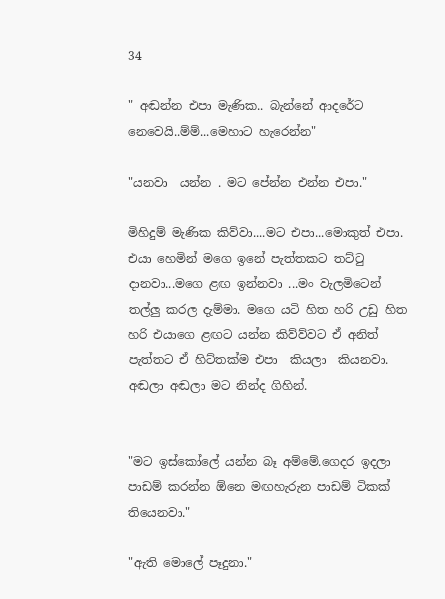34

" අඬන්න එපා මැණික.. බැන්නේ ආදරේට නෙවෙයි..ම්ම්...මෙහාට හැරෙන්න"

"යනවා  යන්න . මට පේන්න එන්න එපා."

මිහිදුම් මැණික කිව්වා....මට එපා...මොකුත් එපා. එයා හෙමින් මගෙ ඉනේ පැත්තකට තට්ටු දානවා...මගෙ ළඟ ඉන්නවා ...මං වැලමිටෙන් තල්ලු කරල දැම්මා. මගෙ යටි හිත හරි උඩු හිත හරි එයාගෙ ළඟට යන්න කිව්ව්වට ඒ අනිත් පැත්තට ඒ හිට්තක්ම එපා  කියලා  කියනවා. අඬලා අඬලා මට නින්ද ගිහින්.


"මට ඉස්කෝලේ යන්න බෑ අම්මේ.ගෙදර ඉදලා පාඩම් කරන්න ඕනෙ මඟහැරුන පාඩම් ටිකක් තියෙනවා."

"ඇති මොලේ පෑදුනා."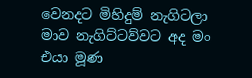වෙනදට මිහිදුම් නැගිටලා මාව නැගිට්ටව්වට අද මං එයා මූණ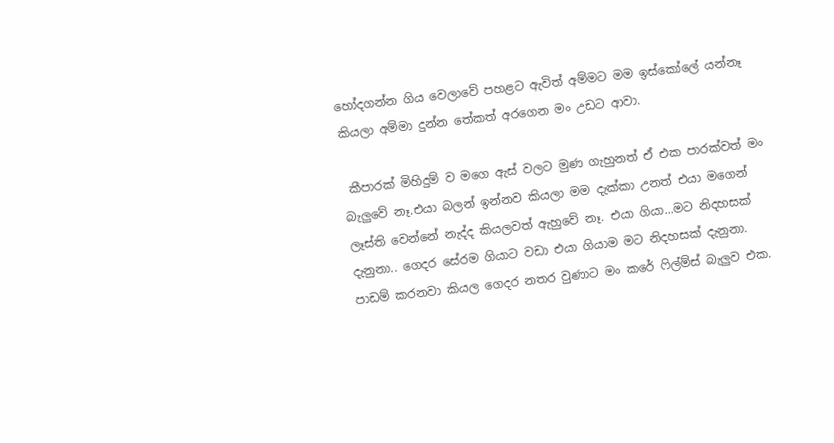හෝදගන්න ගිය වෙලාවේ පහළට ඇවිත් අම්මට මම ඉස්කෝලේ යන්නෑ කියලා අම්මා දුන්න තේකත් අරගෙන මං උඩට ආවා.

 කීපාරක් මිහිදුම් ව මගෙ ඇස් වලට මුණ ගැහුනත් ඒ එක පාරක්වත් මං බැලුවේ නෑ.එයා බලන් ඉන්නව කියලා මම දැක්කා උනත් එයා මගෙන් ලෑස්ති වෙන්නේ නැද්ද කියලවත් ඇහුවේ නෑ. එයා ගියා...මට නිදහසක් දැනුනා.. ගෙදර සේරම ගියාට වඩා එයා ගියාම මට නිදහසක් දැනුනා. පාඩම් කරනවා කියල ගෙදර නතර වුණාට මං කරේ ෆිල්ම්ස් බැලුව එක.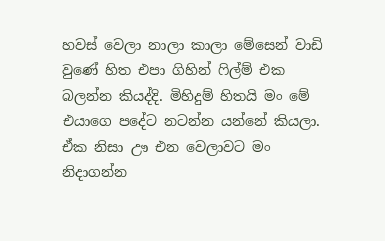හවස් වෙලා නාලා කාලා මේසෙන් වාඩි වුණේ හිත එපා ගිහින් ෆිල්ම් එක බලන්න කියද්දි. මිහිදුම් හිතයි මං මේ එයාගෙ පදේට නටන්න යන්නේ කියලා. ඒක නිසා ඌ එන වෙලාවට මං නිදාගන්න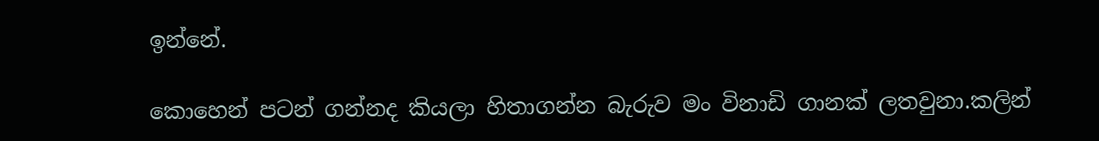ඉන්නේ.

කොහෙන් පටන් ගන්නද කියලා හිතාගන්න බැරුව මං විනාඩි ගානක් ලතවුනා.කලින්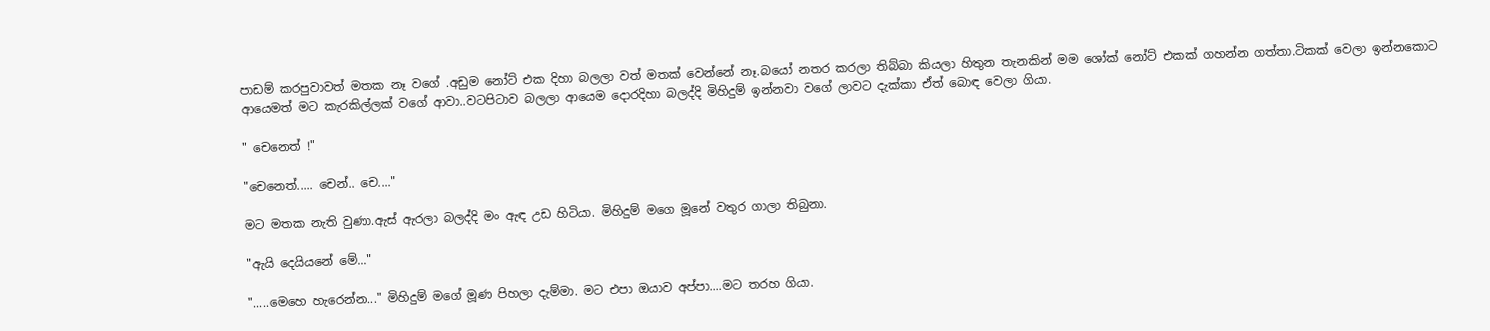පාඩම් කරපුවාවත් මතක නෑ වගේ .අඩුම නෝට් එක දිහා බලලා වත් මතක් වෙන්නේ නෑ.බයෝ නතර කරලා තිබ්බා කියලා හිතුන තැනකින් මම ශෝක් නෝට් එකක් ගහන්න ගත්තා.ටිකක් වෙලා ඉන්නකොට ආයෙමත් මට කැරකිල්ලක් වගේ ආවා..වටපිටාව බලලා ආයෙම දොරදිහා බලද්දි මිහිදුම් ඉන්නවා වගේ ලාවට දැක්කා ඒත් බොඳ වෙලා ගියා.

" චෙනෙත් !"

"චෙනෙත්..... චෙන්.. චෙ...."

මට මතක නැති වුණා.ඇස් ඇරලා බලද්දි මං ඇඳ උඩ හිටියා. මිහිදුම් මගෙ මූනේ වතුර ගාලා තිබුනා.

"ඇයි දෙයියනේ මේ..."

".....මෙහෙ හැරෙන්න..." මිහිදුම් මගේ මූණ පිහලා දැම්මා. මට එපා ඔයාව අප්පා....මට තරහ ගියා.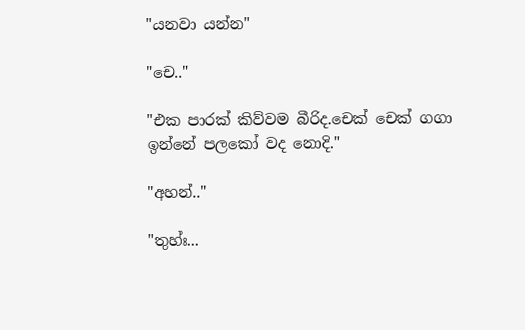"යනවා යන්න"

"චෙ.."

"එක පාරක් කිව්වම බීරිද.චෙක් චෙක් ගගා ඉන්නේ පලකෝ වද නොදි."

"අහන්.."

"තුහ්ඃ...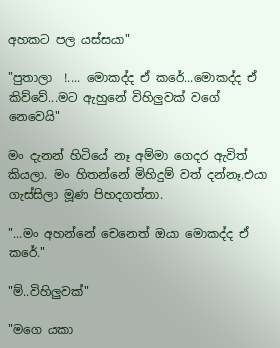අහකට පල යස්සයා"

"පුතාලා  !.... මොකද්ද ඒ කරේ...මොකද්ද ඒ කිව්වේ...මට ඇහුනේ විහිලුවක් වගේ නෙවෙයි"

මං දැනන් හිටියේ නෑ අම්මා ගෙදර ඇවිත් කියලා. මං හිතන්නේ මිහිදුම් වත් දන්නෑ.එයා ගැස්සිලා මූණ පිහදගත්තා.

"...මං අහන්නේ චෙනෙත් ඔයා මොකද්ද ඒ කරේ."

"ම්..විහිලුවක්"

"මගෙ යකා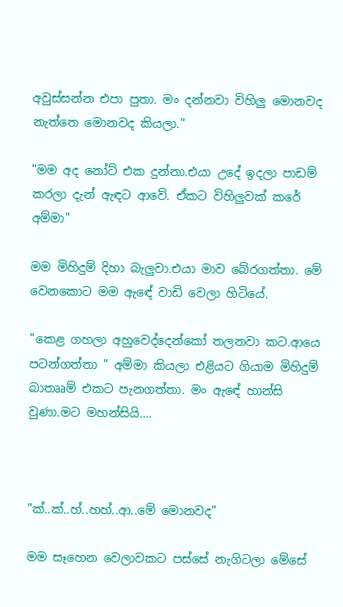අවුස්සන්න එපා පුතා. මං දන්නවා විහිලු මොනවද නැත්තෙ මොනවද කියලා."

"මම අද නෝට් එක දුන්නා.එයා උදේ ඉදලා පාඩම් කරලා දැන් ඇඳට ආවේ. ඒකට විහිලුවක් කරේ අම්මා"

මම මිහිදුම් දිහා බැලුවා.එයා මාව බේරගත්තා. මේ වෙනකොට මම ඇඳේ වාඩි වෙලා හිටියේ.

"කෙළ ගහලා අහුවෙද්දෙන්කෝ තලනවා කට.ආයෙ පටන්ගත්තා " අම්මා කියලා එළියට ගියාම මිහිදුම් බාතෲම් එකට පැනගත්තා. මං ඇඳේ හාන්සි වුණා.මට මහන්සියි....



"ක්..ක්..හ්..හහ්..ආ..මේ මොනවද"

මම සෑහෙන වෙලාවකට පස්සේ නැගිටලා මේසේ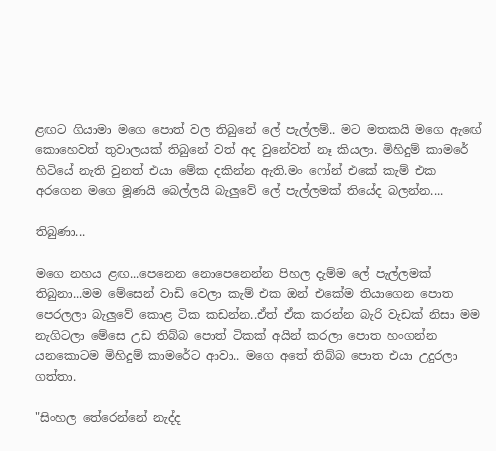ළඟට ගියාමා මගෙ පොත් වල තිබුනේ ලේ පැල්ලම්.. මට මතකයි මගෙ ඇඟේ කොහෙවත් තුවාලයක් තිබුනේ වත් අද වුනේවත් නෑ කියලා. මිහිදුම් කාමරේ හිටියේ නැති වුනත් එයා මේක දකින්න ඇති.මං ෆෝන් එකේ කැම් එක අරගෙන මගෙ මූණයි බෙල්ලයි බැලුවේ ලේ පැල්ලමක් තියේද බලන්න....

තිබුණා...

මගෙ නහය ළඟ...පෙනෙන නොපෙනෙන්න පිහල දැම්ම ලේ පැල්ලමක් තිබුනා...මම මේසෙන් වාඩි වෙලා කැම් එක ඔන් එකේම තියාගෙන පොත පෙරලලා බැලුවේ කොළ ටික කඩන්න..ඒත් ඒක කරන්න බැරි වැඩක් නිසා මම නැගිටලා මේසෙ උඩ තිබ්බ පොත් ටිකක් අයින් කරලා පොත හංගන්න යනකොටම මිහිදුම් කාමරේට ආවා.. මගෙ අතේ තිබ්බ පොත එයා උදුරලා ගත්තා.

"සිංහල තේරෙන්නේ නැද්ද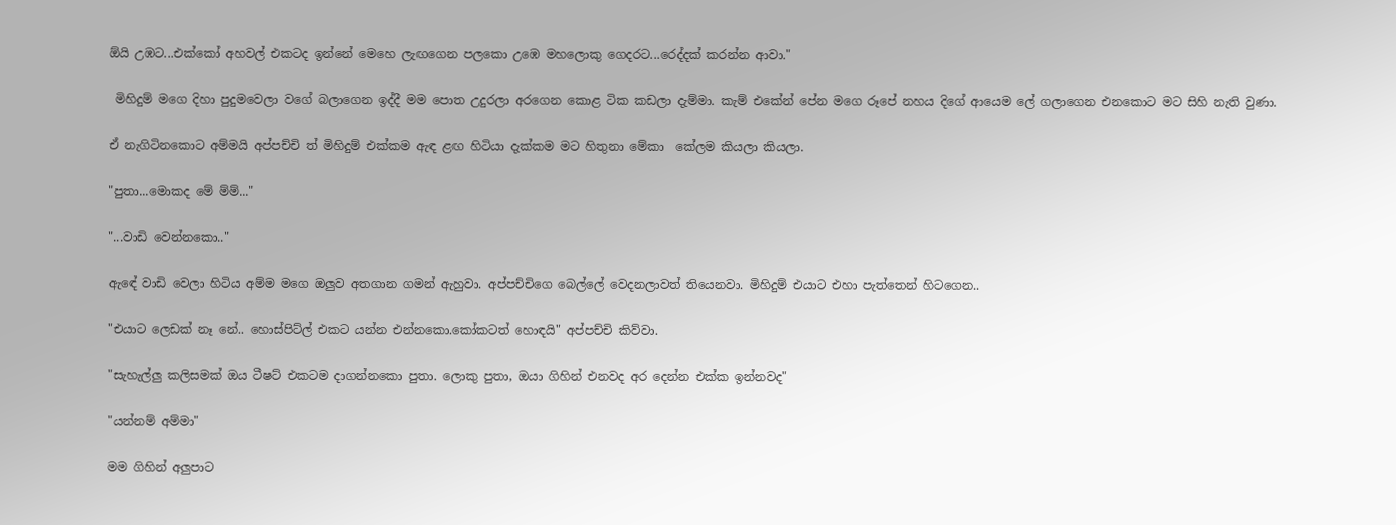ඕයි උඹට...එක්කෝ අහවල් එකටද ඉන්නේ මෙහෙ ලැඟගෙන පලකො උඹෙ මහලොකු ගෙදරට...රෙද්දක් කරන්න ආවා."

 මිහිදුම් මගෙ දිහා පුදුමවෙලා වගේ බලාගෙන ඉද්දී මම පොත උදුරලා අරගෙන කොළ ටික කඩලා දැම්මා. කැම් එකේන් පේන මගෙ රූපේ නහය දිගේ ආයෙම ලේ ගලාගෙන එනකොට මට සිහි නැති වුණා.

ඒ නැගිටිනකොට අම්මයි අප්පච්චි ත් මිහිදුම් එක්කම ඇඳ ළඟ හිටියා දැක්කම මට හිතුනා මේකා  කේලම කියලා කියලා.

"පුතා...මොකද මේ ම්ම්..."

"...වාඩි වෙන්නකො.."

ඇඳේ වාඩි වෙලා හිටිය අම්ම මගෙ ඔලුව අතගාන ගමන් ඇහුවා. අප්පච්චිගෙ බෙල්ලේ වෙදනලාවත් තියෙනවා. මිහිදුම් එයාට එහා පැත්තෙන් හිටගෙන..

"එයාට ලෙඩක් නෑ නේ.. හොස්පිට්ල් එකට යන්න එන්නකො.කෝකටත් හොඳයි" අප්පච්චි කිව්වා.

"සැහැල්ලු කලිසමක් ඔය ටීෂට් එකටම දාගන්නකො පුතා. ලොකු පුතා, ඔයා ගිහින් එනවද අර දෙන්න එක්ක ඉන්නවද"

"යන්නම් අම්මා"

මම ගිහින් අලුපාට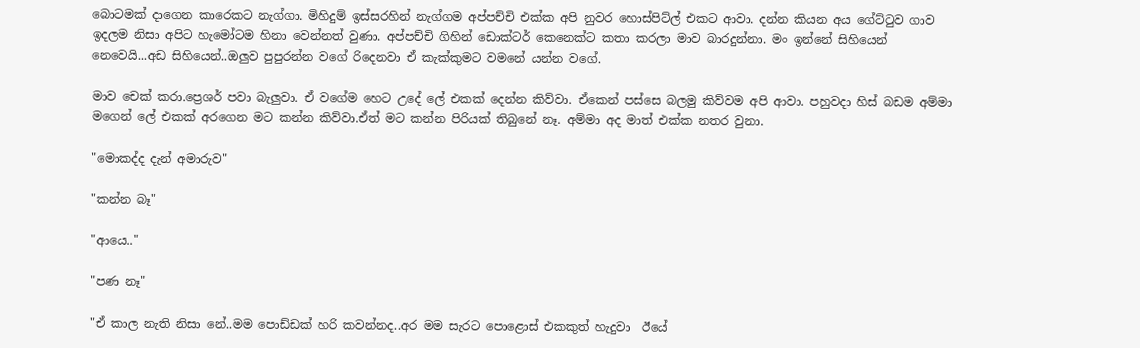බොටමක් දාගෙන කාරෙකට නැග්ගා. මිහිදුම් ඉස්සරහින් නැග්ගම අප්පච්චි එක්ක අපි නුවර හොස්පිට්ල් එකට ආවා. දන්න කියන අය ගේට්ටුව ගාව ඉදලම නිසා අපිට හැමෝටම හිනා වෙන්නත් වුණා. අප්පච්චි ගිහින් ඩොක්ටර් කෙනෙක්ට කතා කරලා මාව බාරදුන්නා. මං ඉන්නේ සිහියෙන් නෙවෙයි...අඩ සිහියෙන්..ඔලුව පුපුරන්න වගේ රිදෙනවා ඒ කැක්කුමට වමනේ යන්න වගේ.

මාව චෙක් කරා.ප්‍රෙශර් පවා බැලුවා. ඒ වගේම හෙට උදේ ලේ එකක් දෙන්න කිව්වා. ඒකෙන් පස්සෙ බලමු කිව්වම අපි ආවා. පහුවදා හිස් බඩම අම්මා මගෙන් ලේ එකක් අරගෙන මට කන්න කිව්වා.ඒත් මට කන්න පිරියක් තිබුනේ නෑ. අම්මා අද මාත් එක්ක නතර වුනා.

"මොකද්ද දැන් අමාරුව"

"කන්න බෑ"

"ආයෙ.."

"පණ නෑ"

"ඒ කාල නැති නිසා නේ..මම පොඩ්ඩක් හරි කවන්නද..අර මම සැරට පොළොස් එකකුත් හැදුවා  ඊයේ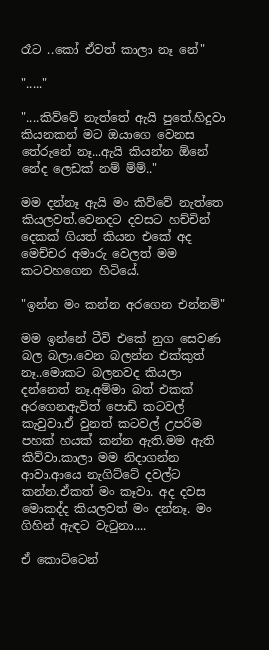රෑට ..කෝ ඒවත් කාලා නෑ නේ"

"....."

"....කිව්වේ නැත්තේ ඇයි පුතේ.හිදුවා  කියනකන් මට ඔයාගෙ වෙනස තේරුනේ නෑ...ඇයි කියන්න ඕනේ නේද ලෙඩක් නම් ම්ම්.."

මම දන්නෑ ඇයි මං කිව්වේ නැත්තෙ කියලවත්.වෙනදට දවසට හච්චින් දෙකක් ගියත් කියන එකේ අද මෙච්චර අමාරු වෙලත් මම කටවහගෙන හිටියේ.

"ඉන්න මං කන්න අරගෙන එන්නම්"

මම ඉන්නේ ටීවි එකේ නුග සෙවණ බල බලා.වෙන බලන්න එක්කුත් නෑ..මොකට බලනවද කියලා දන්නෙත් නෑ.අම්මා බත් එකක් අරගෙනඇවිත් පොඩි කටවල් කැවුවා.ඒ වුනත් කටවල් උපරිම පහක් හයක් කන්න ඇති.මම ඇති කිව්වා.කාලා මම නිදාගන්න ආවා.ආයෙ නැගිට්ටේ දවල්ට කන්න.ඒකත් මං කෑවා. අද දවස මොකද්ද කියලවත් මං දන්නෑ. මං ගිහින් ඇඳට වැටුනා....

ඒ කොට්ටෙන්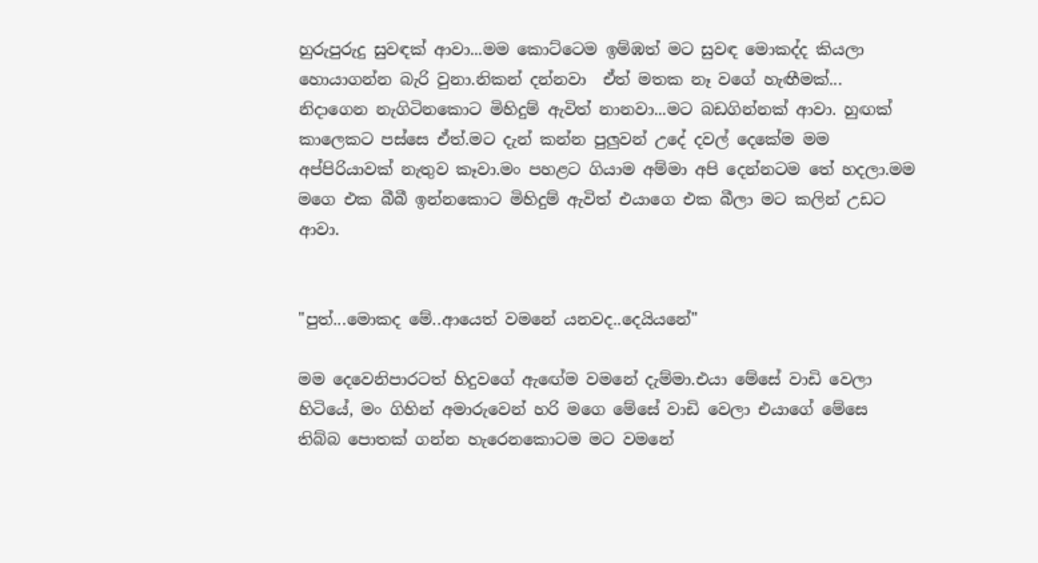හුරුපුරුදු සුවඳක් ආවා...මම කොට්ටෙම ඉම්ඹත් මට සුවඳ මොකද්ද කියලා හොයාගන්න බැරි වුනා.නිකන් දන්නවා  ඒත් මතක නෑ වගේ හැඟීමක්... නිදාගෙන නැගිටිනකොට මිහිදුම් ඇවිත් නානවා...මට බඩගින්නක් ආවා. හුඟක් කාලෙකට පස්සෙ ඒත්.මට දැන් කන්න පුලුවන් උදේ දවල් දෙකේම මම අප්පිරියාවක් නැතුව කෑවා.මං පහළට ගියාම අම්මා අපි දෙන්නටම තේ හදලා.මම මගෙ එක බීබී ඉන්නකොට මිහිදුම් ඇවිත් එයාගෙ එක බීලා මට කලින් උඩට ආවා.


"පුත්...මොකද මේ..ආයෙත් වමනේ යනවද..දෙයියනේ"

මම දෙවෙනිපාරටත් හිදුවගේ ඇඟේම වමනේ දැම්මා.එයා මේසේ වාඩි වෙලා හිටියේ, මං ගිහින් අමාරුවෙන් හරි මගෙ මේසේ වාඩි වෙලා එයාගේ මේසෙ තිබ්බ පොතක් ගන්න හැරෙනකොටම මට වමනේ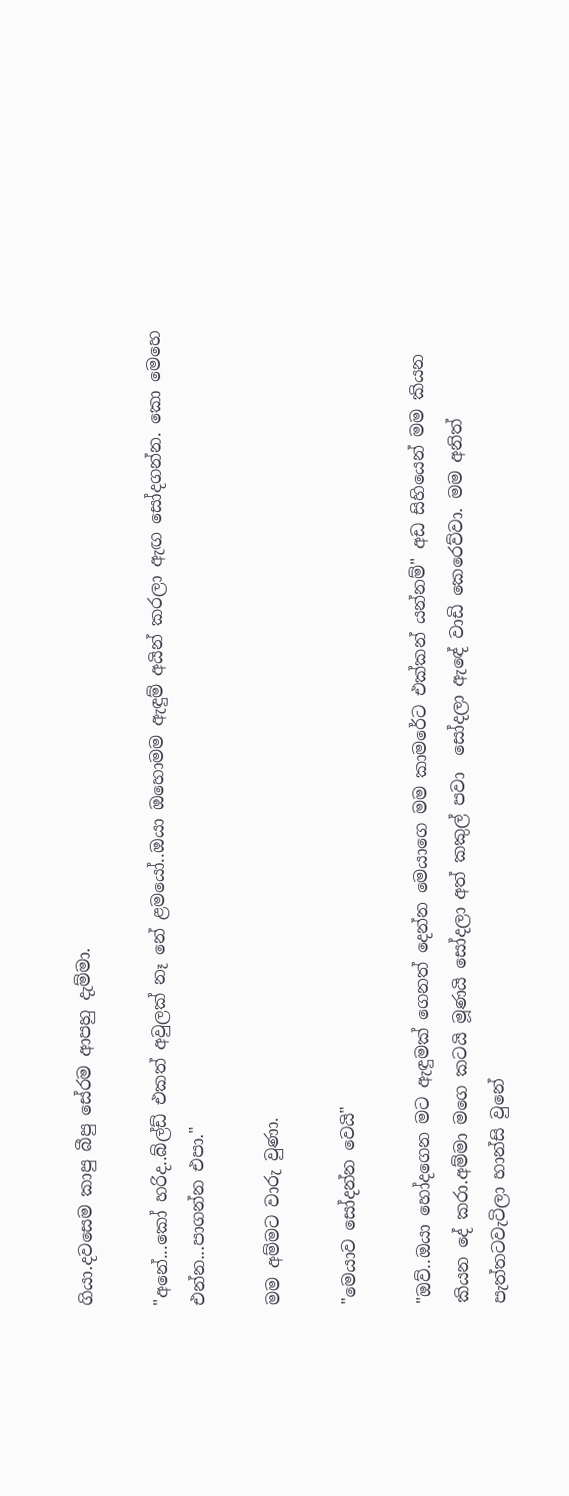ගියා.දවසෙම කාපු බීපු සේරම ආපහු දැම්මා.

"අනේ...කෝ හරිද..බ්ල්ඩ් එකත් අවුලක් නෑ නේ ළමයෝ..ඔයා ඔහොමම ඇඳුම් අයින් කරලා ඇඟ සෝදගන්න. කො මෙහෙ එන්න...පාගන්න එපා."

මම අම්මට වාරු වුණා.

"මෙයාව සෝදන්න වෙයි"

"ඔව්..ඔයා හෝදගෙන මට ඇඳුමක් ගෙනත් දෙන්න මෙයාගෙ මම කාමරේට එක්කන් යන්නම්" අඩ සිහියෙන් මම කියන කියන දේ කරා.අම්මා මගෙ කටයි මූණයි සෝදලා අත් කකුල් පවා  සෝදලා ඇඳේ වාඩි කෙරෙව්වා. මම අනිත් පැත්තටවැටිලා හාන්සි වුනේ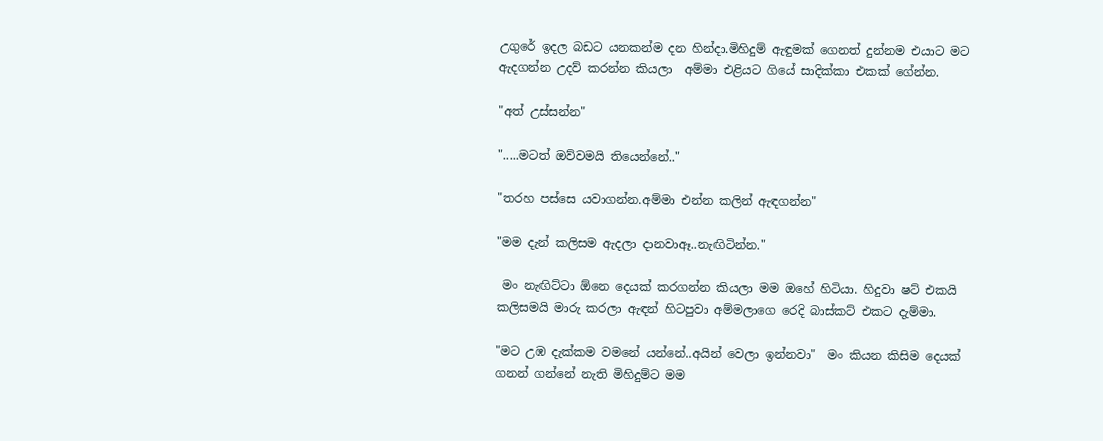උගුරේ ඉදල බඩට යනකන්ම දන හින්දා.මිහිදුම් ඇඳුමක් ගෙනත් දුන්නම එයාට මට ඇදගන්න උදව් කරන්න කියලා  අම්මා එළියට ගියේ සාදික්කා එකක් ගේන්න.

"අත් උස්සන්න"

".....මටත් ඔව්වමයි තියෙන්නේ.."

"තරහ පස්සෙ යවාගන්න.අම්මා එන්න කලින් ඇඳගන්න"

"මම දැන් කලිසම ඇදලා දානවාඈ..නැඟිටින්න."

 මං නැඟිට්ටා ඕනෙ දෙයක් කරගන්න කියලා මම ඔහේ හිටියා. හිදුවා ෂට් එකයි කලිසමයි මාරු කරලා ඇඳන් හිටපුවා අම්මලාගෙ රෙදි බාස්කට් එකට දැම්මා.

"මට උඹ දැක්කම වමනේ යන්නේ..අයින් වෙලා ඉන්නවා"  මං කියන කිසිම දෙයක් ගනන් ගන්නේ නැති මිහිදුම්ට මම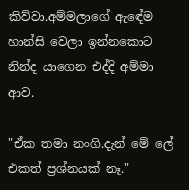කිව්වා.අම්මලාගේ ඇඳේම හාන්සි වෙලා ඉන්නකොට නින්ද යාගෙන එද්දි අම්මා ආව.

"ඒක තමා නංගි.දැන් මේ ලේ එකත් ප්‍රශ්නයක් නෑ."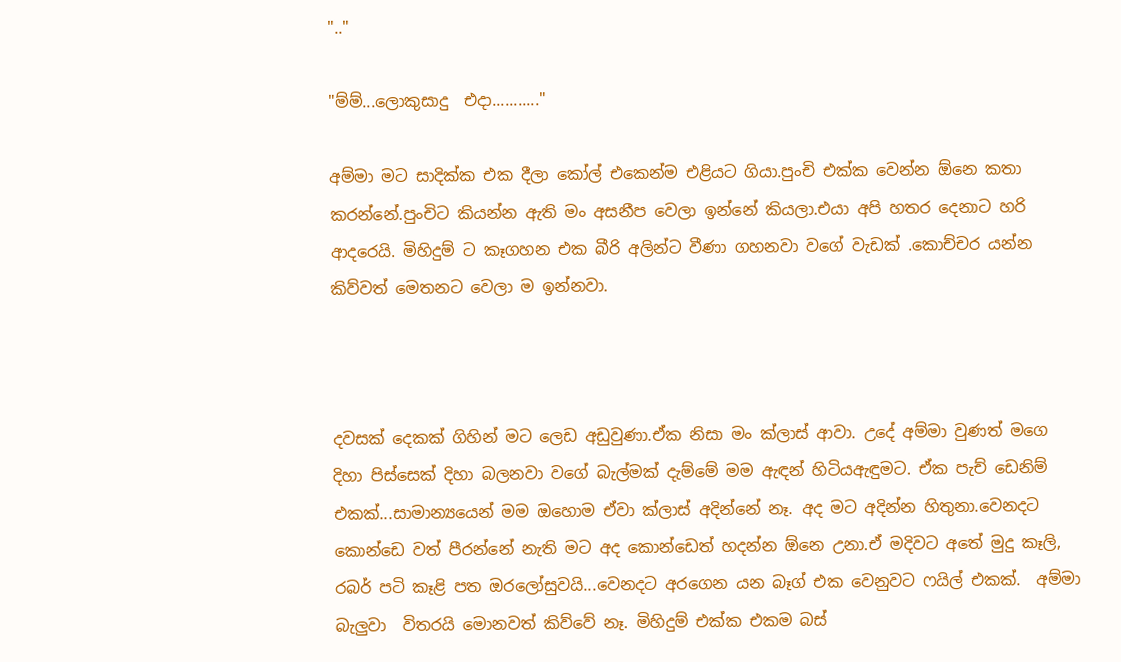".."

"ම්ම්...ලොකුසාදු  එදා..........."

අම්මා මට සාදික්ක එක දීලා කෝල් එකෙන්ම එළියට ගියා.පුංචි එක්ක වෙන්න ඕනෙ කතා කරන්නේ.පුංචිට කියන්න ඇති මං අසනීප වෙලා ඉන්නේ කියලා.එයා අපි හතර දෙනාට හරි ආදරෙයි. මිහිදුම් ට කෑගහන එක බීරි අලින්ට වීණා ගහනවා වගේ වැඩක් .කොච්චර යන්න කිව්වත් මෙතනට වෙලා ම ඉන්නවා.



දවසක් දෙකක් ගිහින් මට ලෙඩ අඩුවුණා.ඒක නිසා මං ක්ලාස් ආවා. උදේ අම්මා වුණත් මගෙ දිහා පිස්සෙක් දිහා බලනවා වගේ බැල්මක් දැම්මේ මම ඇඳන් හිටියඇඳුමට. ඒක පැච් ඩෙනිම් එකක්...සාමාන්‍යයෙන් මම ඔහොම ඒවා ක්ලාස් අදින්නේ නෑ. අද මට අදින්න හිතුනා.වෙනදට කොන්ඩෙ වත් පීරන්නේ නැති මට අද කොන්ඩෙත් හදන්න ඕනෙ උනා.ඒ මදිවට අතේ මුදු කෑලි, රබර් පටි කෑළි පත ඔරලෝසුවයි...වෙනදට අරගෙන යන බෑග් එක වෙනුවට ෆයිල් එකක්.  අම්මා බැලුවා  විතරයි මොනවත් කිව්වේ නෑ. මිහිදුම් එක්ක එකම බස්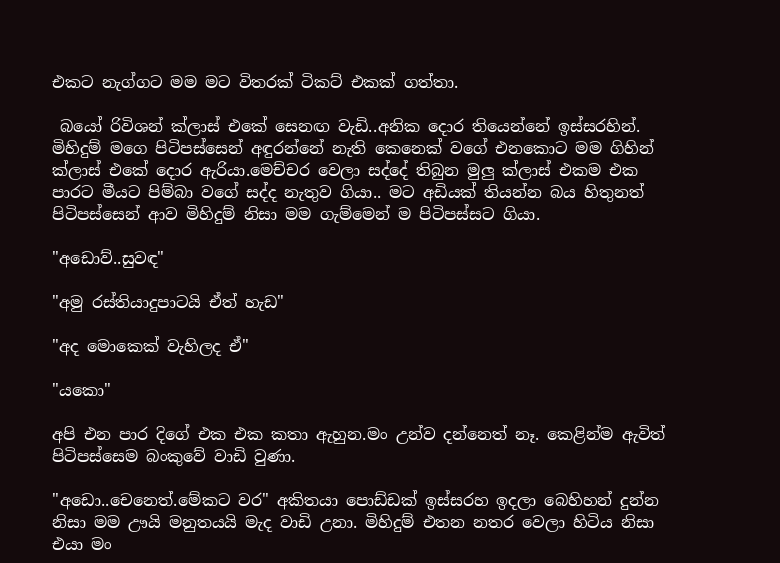එකට නැග්ගට මම මට විතරක් ටිකට් එකක් ගත්තා.

 බයෝ රිවිශන් ක්ලාස් එකේ සෙනඟ වැඩි..අනික දොර තියෙන්නේ ඉස්සරහින්. මිහිදුම් මගෙ පිටිපස්සෙන් අඳුරන්නේ නැති කෙනෙක් වගේ එනකොට මම ගිහින් ක්ලාස් එකේ දොර ඇරියා.මෙච්චර වෙලා සද්දේ තිබුන මුලු ක්ලාස් එකම එක පාරට මීයට පිම්බා වගේ සද්ද නැතුව ගියා.. මට අඩියක් තියන්න බය හිතුනත් පිටිපස්සෙන් ආව මිහිදුම් නිසා මම ගැම්මෙන් ම පිටිපස්සට ගියා.

"අඩොව්..සුවඳ"

"අමු රස්තියාදුපාටයි ඒත් හැඩ"

"අද මොකෙක් වැහිලද ඒ"

"යකො"

අපි එන පාර දිගේ එක එක කතා ඇහුන.මං උන්ව දන්නෙත් නෑ. කෙළින්ම ඇවිත් පිටිපස්සෙම බංකුවේ වාඩි වුණා.

"අඩො..චෙනෙත්.මේකට වර" අකිතයා පොඩ්ඩක් ඉස්සරහ ඉදලා බෙහිහන් දුන්න නිසා මම ඌයි මනුතයයි මැද වාඩි උනා. මිහිදුම් එතන නතර වෙලා හිටිය නිසා එයා මං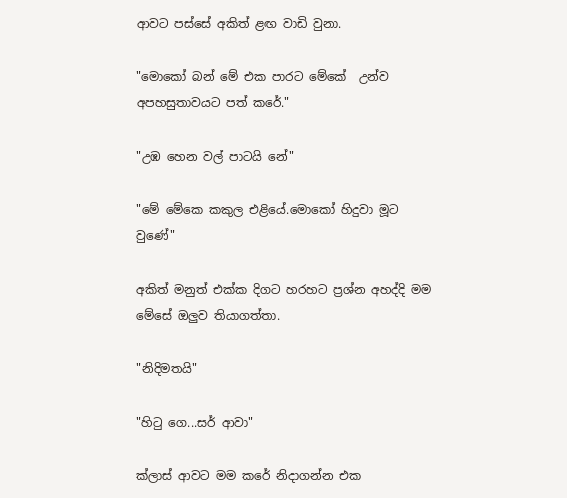ආවට පස්සේ අකිත් ළඟ වාඩි වුනා.

"මොකෝ බන් මේ එක පාරට මේකේ  උන්ව අපහසුතාවයට පත් කරේ."

"උඹ හෙන වල් පාටයි නේ"

"මේ මේකෙ කකුල එළියේ.මොකෝ හිදුවා මූට වුණේ"

අකිත් මනුත් එක්ක දිගට හරහට ප්‍රශ්න අහද්දි මම මේසේ ඔලුව තියාගත්තා.

"නිදිමතයි"

"හිටු ගෙ...සර් ආවා"

ක්ලාස් ආවට මම කරේ නිදාගන්න එක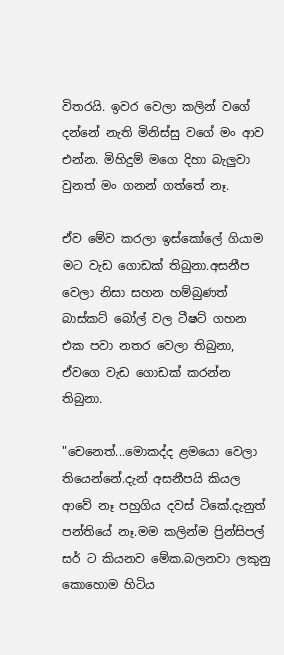විතරයි. ඉවර වෙලා කලින් වගේ දන්නේ නැති මිනිස්සු වගේ මං ආව එන්න. මිහිදුම් මගෙ දිහා බැලුවා වුනත් මං ගනන් ගත්තේ නෑ.

ඒව මේව කරලා ඉස්කෝලේ ගියාම මට වැඩ ගොඩක් තිබුනා.අසනීප වෙලා නිසා සහන හම්බුණත් බාස්කට් බෝල් වල ටීෂට් ගහන එක පවා නතර වෙලා තිබුනා, ඒවගෙ වැඩ ගොඩක් කරන්න තිබුනා.

"චෙනෙත්...මොකද්ද ළමයො වෙලා තියෙන්නේ.දැන් අසනීපයි කියල ආවේ නෑ පහුගිය දවස් ටිකේ.දැනුත් පන්තියේ නෑ.මම කලින්ම ප්‍රින්සිපල් සර් ට කියනව මේක.බලනවා ලකුනු කොහොම හිටිය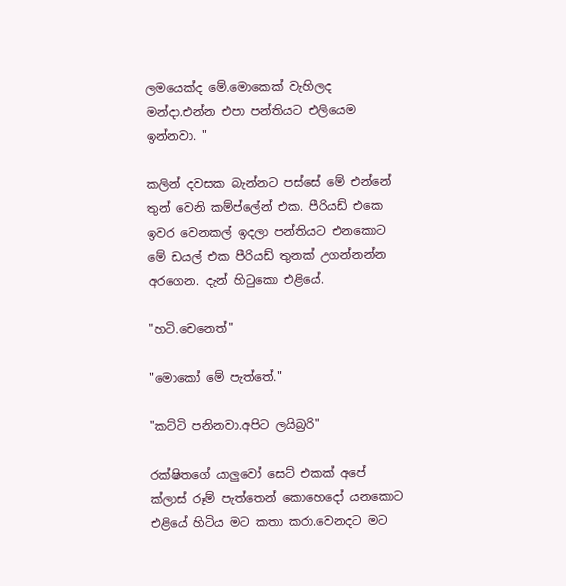ලමයෙක්ද මේ.මොකෙක් වැහිලද මන්දා.එන්න එපා පන්තියට එලියෙම ඉන්නවා. "

කලින් දවසක බැන්නට පස්සේ මේ එන්නේ තුන් වෙනි කම්ප්ලේන් එක. පීරියඩ් එකෙ ඉවර වෙනකල් ඉදලා පන්තියට එනකොට මේ ඩයල් එක පීරියඩ් තුනක් උගන්නන්න අරගෙන. දැන් හිටුකො එළියේ.

"හටි.චෙනෙත්"

"මොකෝ මේ පැත්තේ."

"කට්ටි පනිනවා.අපිට ලයිබ්‍රරි"

රක්ෂිතගේ යාලුවෝ සෙට් එකක් අපේ ක්ලාස් රූම් පැත්තෙන් කොහෙදෝ යනකොට එළියේ හිටිය මට කතා කරා.වෙනදට මට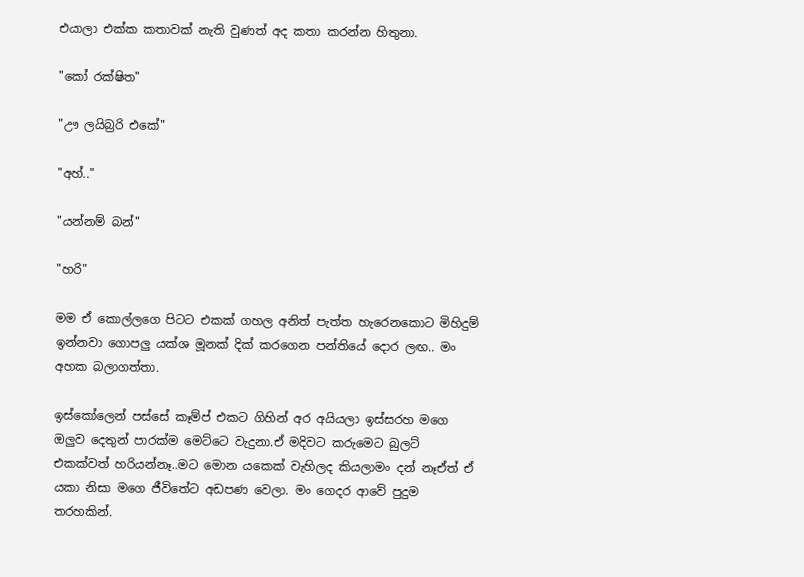එයාලා එක්ක කතාවක් නැති වුණත් අද කතා කරන්න හිතුනා.

"කෝ රක්ෂිත"

"ඌ ලයිබ්‍රරි එකේ"

"අහ්.."

"යන්නම් බන්"

"හරි"

මම ඒ කොල්ලගෙ පිටට එකක් ගහල අනිත් පැත්ත හැරෙනකොට මිහිදුම් ඉන්නවා ගොපලු යක්ශ මූනක් දික් කරගෙන පන්තියේ දොර ලඟ.. මං අහක බලාගත්තා.

ඉස්කෝලෙන් පස්සේ කෑම්ප් එකට ගිහින් අර අයියලා ඉස්සරහ මගෙ ඔලුව දෙතුන් පාරක්ම මෙට්ටෙ වැදුනා.ඒ මදිවට කරුමෙට බුලට් එකක්වත් හරියන්නෑ..මට මොන යකෙක් වැහිලද කියලාමං දන් නෑඒත් ඒ යකා නිසා මගෙ ජීවිතේට අඩපණ වෙලා. මං ගෙදර ආවේ පුදුම තරහකින්.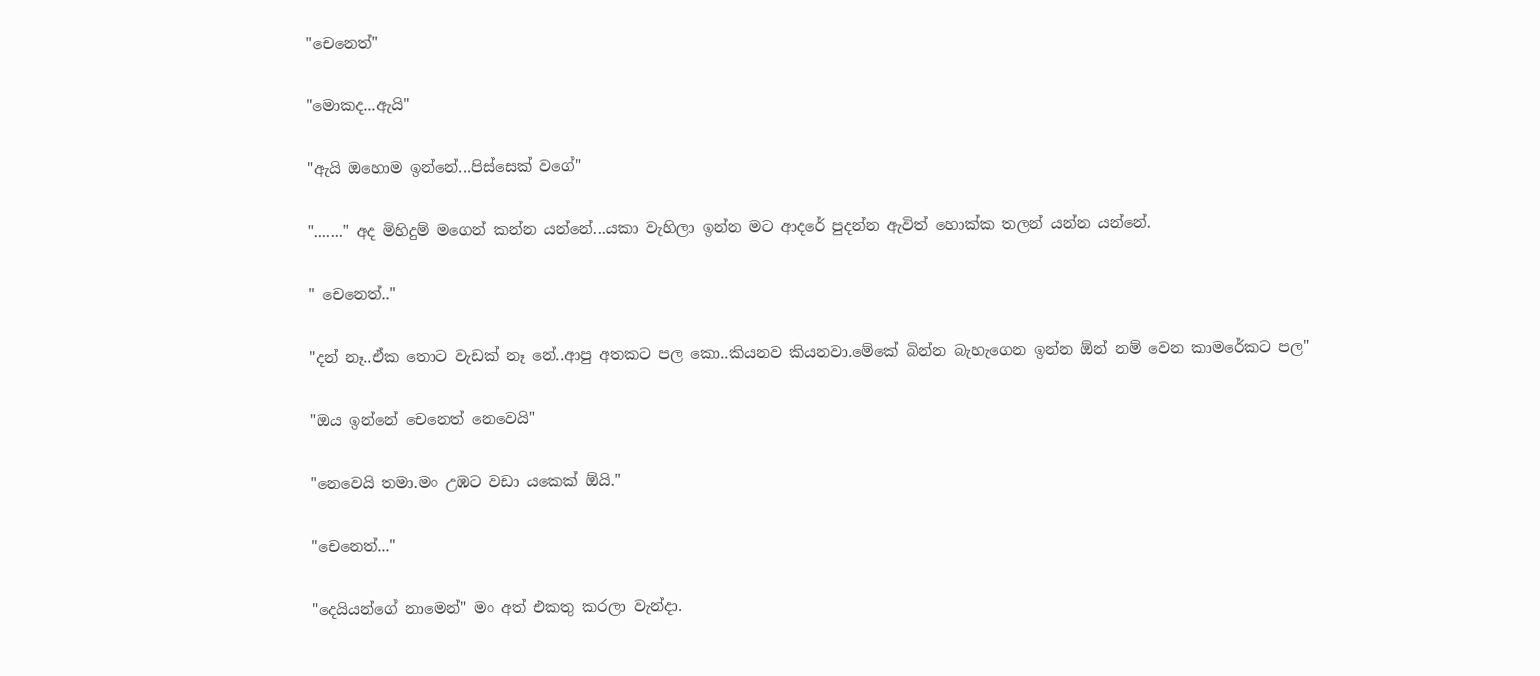"චෙනෙත්"

"මොකද...ඇයි"

"ඇයි ඔහොම ඉන්නේ...පිස්සෙක් වගේ"

"......." අද මිහිදුම් මගෙන් කන්න යන්නේ...යකා වැහිලා ඉන්න මට ආදරේ පුදන්න ඇවිත් හොක්ක තලන් යන්න යන්නේ.

" චෙනෙත්.."

"දන් නෑ..ඒක තොට වැඩක් නෑ නේ..ආපු අතකට පල කො..කියනව කියනවා.මේකේ බින්න බැහැගෙන ඉන්න ඕන් නම් වෙන කාමරේකට පල"

"ඔය ඉන්නේ චෙනෙත් නෙවෙයි"

"නෙවෙයි තමා.මං උඹට වඩා යකෙක් ඕයි."

"චෙනෙත්..."

"දෙයියන්ගේ නාමෙන්" මං අත් එකතු කරලා වැන්දා.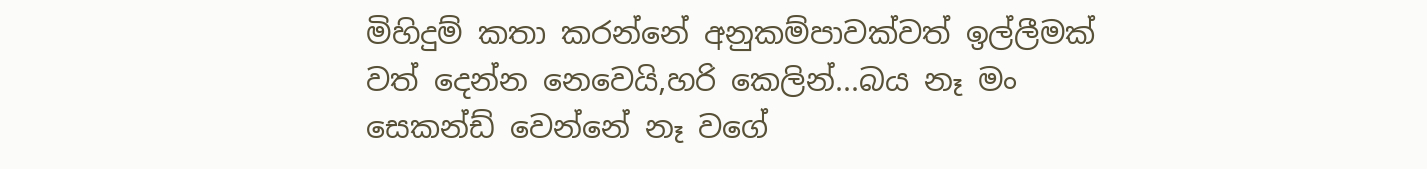මිහිදුම් කතා කරන්නේ අනුකම්පාවක්වත් ඉල්ලීමක් වත් දෙන්න නෙවෙයි,හරි කෙලින්...බය නෑ මං සෙකන්ඩ් වෙන්නේ නෑ වගේ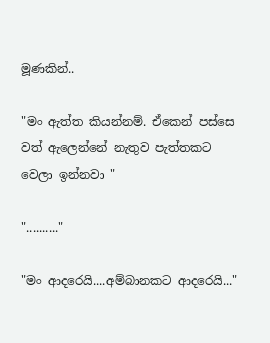මූණකින්..

"මං ඇත්ත කියන්නම්. ඒකෙන් පස්සෙ වත් ඇලෙන්නේ නැතුව පැත්තකට වෙලා ඉන්නවා "

".........."

"මං ආදරෙයි....අම්බානකට ආදරෙයි..."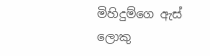මිහිදුම්ගෙ ඇස් ලොකු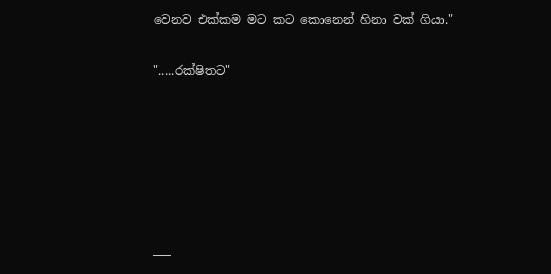වෙනව එක්කම මට කට කොනෙන් හිනා වක් ගියා."

".....රක්ෂිතට"






___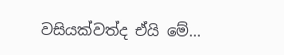වසියක්වත්ද ඒයි මේ...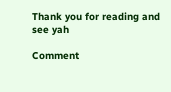Thank you for reading and see yah

Comment